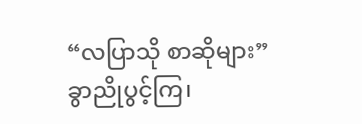“လပြာသို စာဆိုများ”
ခွာညိုပွင့်ကြ၊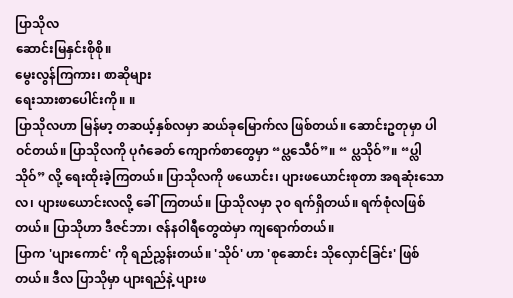ပြာသိုလ
ဆောင်းမြနှင်းစိုစို။
မွေးလွန်ကြကား၊ စာဆိုများ
ရေးသားစာပေါင်းကို။ ။
ပြာသိုလဟာ မြန်မာ့ တဆယ့်နှစ်လမှာ ဆယ်ခုမြောက်လ ဖြစ်တယ်။ ဆောင်းဥတုမှာ ပါဝင်တယ်။ ပြာသိုလကို ပုဂံခေတ် ကျောက်စာတွေမှာ “ပ္လသေီဝ်”။ “ ပ္လသိုဝ်”။ “ပ္လါသိုဝ်” လို့ ရေးထိုးခဲ့ကြတယ်။ ပြာသိုလကို ဖယောင်း၊ ပျားဖယောင်းစုတာ အရဆုံးသောလ၊ ပျားဖယောင်းလလို့ ခေါ်ကြတယ်။ ပြာသိုလမှာ ၃၀ ရက်ရှိတယ်။ ရက်စုံလဖြစ်တယ်။ ပြာသိုဟာ ဒီဇင်ဘာ၊ ဇန်နဝါရီတွေထဲမှာ ကျရောက်တယ်။
ပြာက 'ပျားကောင်' ကို ရည်ညွှန်းတယ်။ 'သိုဝ်' ဟာ 'စုဆောင်း သိုလှောင်ခြင်း' ဖြစ်တယ်။ ဒီလ ပြာသိုမှာ ပျားရည်နဲ့ ပျားဖ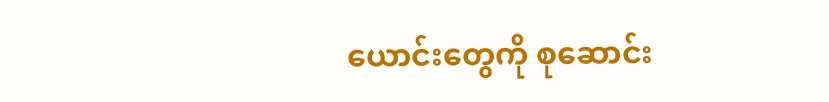ယောင်းတွေကို စုဆောင်း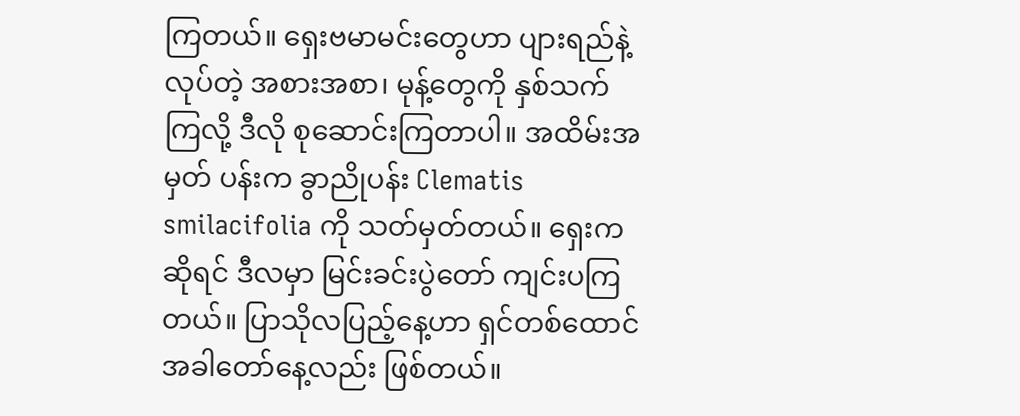ကြတယ်။ ရှေးဗမာမင်းတွေဟာ ပျားရည်နဲ့ လုပ်တဲ့ အစားအစာ၊ မုန့်တွေကို နှစ်သက်ကြလို့ ဒီလို စုဆောင်းကြတာပါ။ အထိမ်းအမှတ် ပန်းက ခွာညိုပန်း Clematis smilacifolia ကို သတ်မှတ်တယ်။ ရှေးကဆိုရင် ဒီလမှာ မြင်းခင်းပွဲတော် ကျင်းပကြတယ်။ ပြာသိုလပြည့်နေ့ဟာ ရှင်တစ်ထောင် အခါတော်နေ့လည်း ဖြစ်တယ်။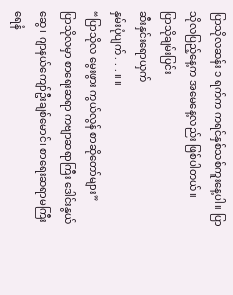ပြာသိုလဆန်း ၁ ရက်က ကရင်နှစ်သစ်ကူးနေ့ပါ။ ပြာသိုလပြည့်နေ့က အမေနေ့လည်း ဖြစ်ပါတယ်။
ပြာသိုချမ်းပြင်း
ဆီးနှင်းရောယှက်
နှမ်းပုံပျက် . . . ။ ။
“ပြာသိုလ မွေးဖွား ကွယ်လွန် စာဆိုတော်များ”
ပြာသိုလမှာ စာရေးဆရာ ကဗျာဆရာကြီး ဒေါင်းနွယ်ဆွေ၊ ဂျာနယ်ကျော်ဦးချစ်မောင်၊ စာရေးဆရာမကြီး ရေနံ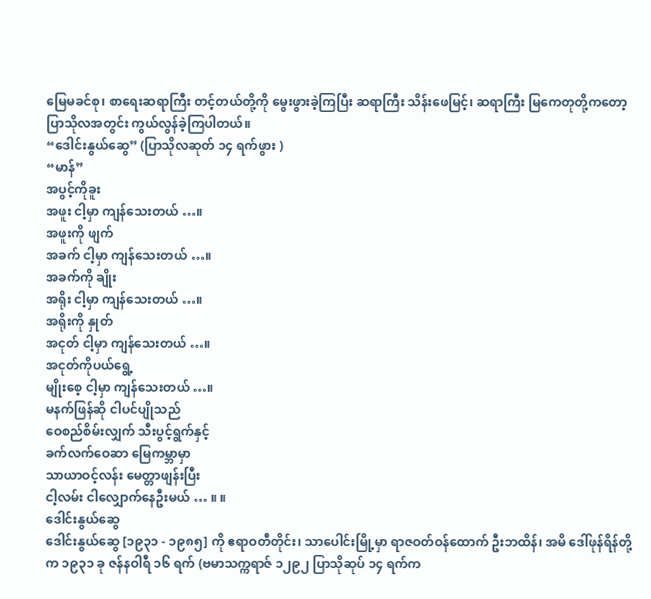မြေမခင်စု၊ စာရေးဆရာကြီး တင့်တယ်တို့ကို မွေးဖွားခဲ့ကြပြီး ဆရာကြီး သိန်းဖေမြင့်၊ ဆရာကြီး မြကေတုတို့ကတော့ ပြာသိုလအတွင်း ကွယ်လွန်ခဲ့ကြပါတယ်။
“ဒေါင်းနွယ်ဆွေ” (ပြာသိုလဆုတ် ၁၄ ရက်ဖွား )
“မာန်”
အပွင့်ကိုခူး
အဖူး ငါ့မှာ ကျန်သေးတယ် …။
အဖူးကို ဖျက်
အခက် ငါ့မှာ ကျန်သေးတယ် …။
အခက်ကို ချိုး
အရိုး ငါ့မှာ ကျန်သေးတယ် …။
အရိုးကို နှုတ်
အငုတ် ငါ့မှာ ကျန်သေးတယ် …။
အငုတ်ကိုပယ်ရွေ့
မျိုးစေ့ ငါ့မှာ ကျန်သေးတယ် …။
မနက်ဖြန်ဆို ငါပင်ပျိုသည်
ဝေစည်စိမ်းလျှက် သီးပွင့်ရွက်နှင့်
ခက်လက်ဝေဆာ မြေကမ္ဘာမှာ
သာယာဝင့်လန်း မေတ္တာဖျန်းပြီး
ငါ့လမ်း ငါလျှောက်နေဦးမယ် … ။ ။
ဒေါင်းနွယ်ဆွေ
ဒေါင်းနွယ်ဆွေ [၁၉၃၁ - ၁၉၈၅] ကို ဧရာဝတီတိုင်း၊ သာပေါင်းမြို့မှာ ရာဇဝတ်ဝန်ထောက် ဦးဘထိန်၊ အမိ ဒေါ်ဖုန်ရိန်တို့က ၁၉၃၁ ခု ဇန်နဝါရီ ၁၆ ရက် (ဗမာသက္ကရာဇ် ၁၂၉၂ ပြာသိုဆုပ် ၁၄ ရက်က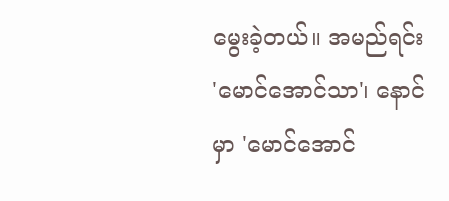မွေးခဲ့တယ်။ အမည်ရင်း 'မောင်အောင်သာ'၊ နောင် မှာ 'မောင်အောင်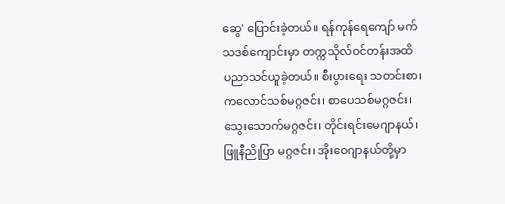ဆွေ' ပြောင်းခဲ့တယ်။ ရန်ကုန်ရေကျော် မက်သဒစ်ကျောင်းမှာ တက္ကသိုလ်ဝင်တန်းအထိ ပညာသင်ယူခဲ့တယ်။ စီးပွားရေး သတင်းစာ၊ ကလောင်သစ်မဂ္ဂဇင်း၊ စာပေသစ်မဂ္ဂဇင်း၊ သွေးသောက်မဂ္ဂဇင်း၊ တိုင်းရင်းမေဂျာနယ်၊ ဖြူနီညိုပြာ မဂ္ဂဇင်း၊ အိုးဝေဂျာနယ်တို့မှာ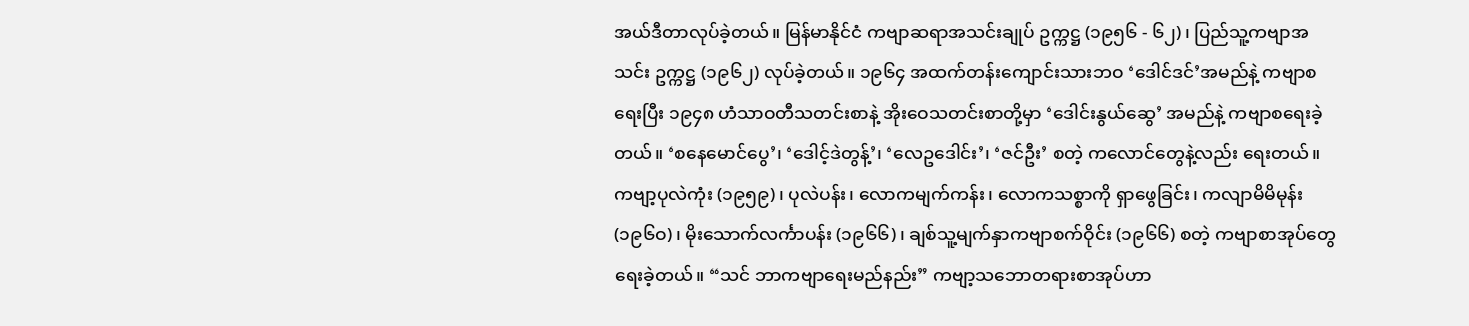အယ်ဒီတာလုပ်ခဲ့တယ်။ မြန်မာနိုင်ငံ ကဗျာဆရာအသင်းချုပ် ဥက္ကဋ္ဌ (၁၉၅၆ - ၆၂)၊ ပြည်သူ့ကဗျာအသင်း ဥက္ကဋ္ဌ (၁၉၆၂) လုပ်ခဲ့တယ်။ ၁၉၆၄ အထက်တန်းကျောင်းသားဘဝ ‘ဒေါင်ဒင်’အမည်နဲ့ ကဗျာစရေးပြီး ၁၉၄၈ ဟံသာဝတီသတင်းစာနဲ့ အိုးဝေသတင်းစာတို့မှာ ‘ဒေါင်းနွယ်ဆွေ’ အမည်နဲ့ ကဗျာစရေးခဲ့တယ်။ ‘စနေမောင်ပွေ’၊ ‘ဒေါင့်ဒဲတွန့်’၊ ‘လေဥဒေါင်း’၊ ‘ဇင်ဦး’ စတဲ့ ကလောင်တွေနဲ့လည်း ရေးတယ်။ ကဗျာ့ပုလဲကုံး (၁၉၅၉)၊ ပုလဲပန်း၊ လောကမျက်ကန်း၊ လောကသစ္စာကို ရှာဖွေခြင်း၊ ကလျာမိမိမုန်း (၁၉၆ဝ)၊ မိုးသောက်လင်္ကာပန်း (၁၉၆၆)၊ ချစ်သူ့မျက်နှာကဗျာစက်ဝိုင်း (၁၉၆၆) စတဲ့ ကဗျာစာအုပ်တွေ ရေးခဲ့တယ်။ “သင် ဘာကဗျာရေးမည်နည်း” ကဗျာ့သဘောတရားစာအုပ်ဟာ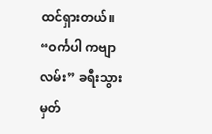ထင်ရှားတယ်။ “ဝင်္ကပါ ကဗျာလမ်း” ခရီးသွားမှတ်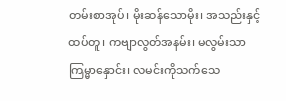တမ်းစာအုပ်၊ မိုးဆန်သောမိုး၊ အသည်းနှင့်ထပ်တူ၊ ကဗျာလွတ်အနမ်း၊ မလွမ်းသာ ကြမ္မာနှောင်း၊ လမင်းကိုသက်သေ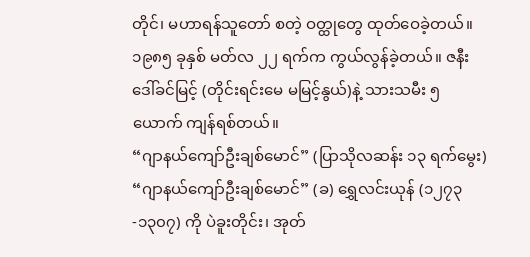တိုင်၊ မဟာရန်သူတော် စတဲ့ ဝတ္ထုတွေ ထုတ်ဝေခဲ့တယ်။ ၁၉၈၅ ခုနှစ် မတ်လ ၂၂ ရက်က ကွယ်လွန်ခဲ့တယ်။ ဇနီး ဒေါ်ခင်မြင့် (တိုင်းရင်းမေ မမြင့်နွယ်)နဲ့ သားသမီး ၅ ယောက် ကျန်ရစ်တယ်။
“ဂျာနယ်ကျော်ဦးချစ်မောင်” (ပြာသိုလဆန်း ၁၃ ရက်မွေး)
“ဂျာနယ်ကျော်ဦးချစ်မောင်” (ခ) ရွှေလင်းယုန် (၁၂၇၃-၁၃၀၇) ကို ပဲခူးတိုင်း၊ အုတ်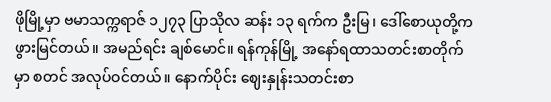ဖိုမြို့မှာ ဗမာသက္ကရာဇ် ၁၂၇၃ ပြာသိုလ ဆန်း ၁၃ ရက်က ဦးမြ၊ ဒေါ်စောယုတို့က ဖွားမြင်တယ်။ အမည်ရင်း ချစ်မောင်။ ရန်ကုန်မြို့ အနော်ရထာသတင်းစာတိုက်မှာ စတင် အလုပ်ဝင်တယ်။ နောက်ပိုင်း ဈေးနှုန်းသတင်းစာ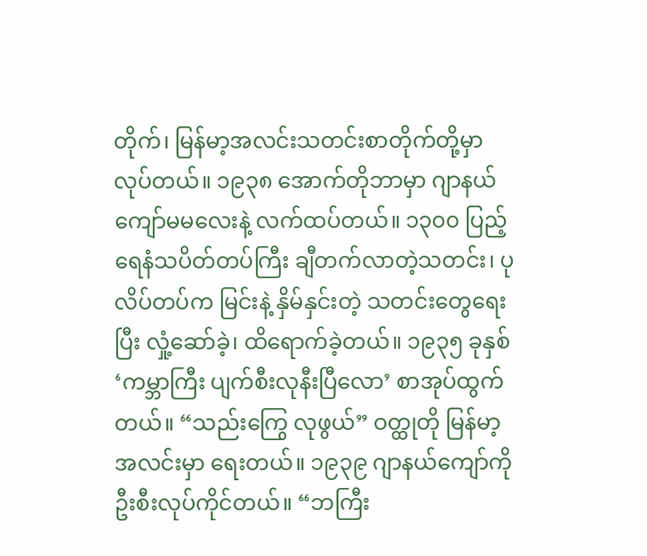တိုက်၊ မြန်မာ့အလင်းသတင်းစာတိုက်တို့မှာ လုပ်တယ်။ ၁၉၃၈ အောက်တိုဘာမှာ ဂျာနယ်ကျော်မမလေးနဲ့ လက်ထပ်တယ်။ ၁၃၀၀ ပြည့် ရေနံသပိတ်တပ်ကြီး ချီတက်လာတဲ့သတင်း၊ ပုလိပ်တပ်က မြင်းနဲ့ နှိမ်နှင်းတဲ့ သတင်းတွေရေးပြီး လှုံ့ဆော်ခဲ့၊ ထိရောက်ခဲ့တယ်။ ၁၉၃၅ ခုနှစ် ‘ကမ္ဘာကြီး ပျက်စီးလုနီးပြီလော’ စာအုပ်ထွက်တယ်။ “သည်းကြွေ လုဖွယ်” ဝတ္ထုတို မြန်မာ့အလင်းမှာ ရေးတယ်။ ၁၉၃၉ ဂျာနယ်ကျော်ကို ဦးစီးလုပ်ကိုင်တယ်။ “ဘကြီး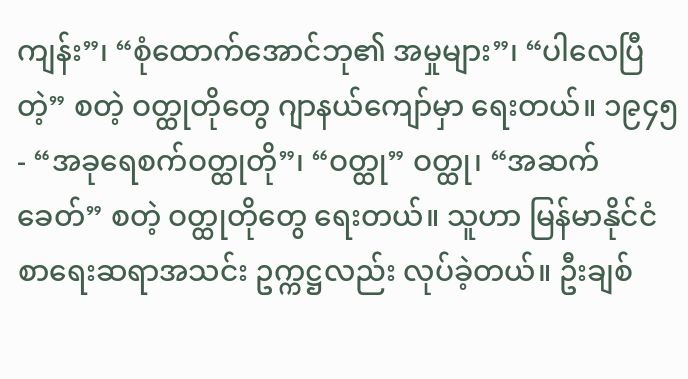ကျန်း”၊ “စုံထောက်အောင်ဘု၏ အမှုများ”၊ “ပါလေပြီတဲ့” စတဲ့ ဝတ္ထုတိုတွေ ဂျာနယ်ကျော်မှာ ရေးတယ်။ ၁၉၄၅- “အခုရေစက်ဝတ္ထုတို”၊ “ဝတ္ထု” ဝတ္ထု၊ “အဆက်ခေတ်” စတဲ့ ဝတ္ထုတိုတွေ ရေးတယ်။ သူဟာ မြန်မာနိုင်ငံ စာရေးဆရာအသင်း ဥက္ကဋ္ဌလည်း လုပ်ခဲ့တယ်။ ဦးချစ်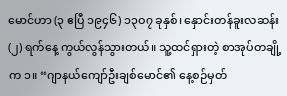မောင်ဟာ (၃ ဧပြီ ၁၉၄၆) ၁၃ဝ၇ ခုနှစ်၊ နှောင်းတန်ခူးလဆန်း (၂) ရက်နေ့ ကွယ်လွန်သွားတယ်။ သူ့ထင်ရှားတဲ့ စာအုပ်တချို့က ၁။ “ဂျာနယ်ကျော်ဦးချစ်မောင်၏ နေ့စဉ်မှတ်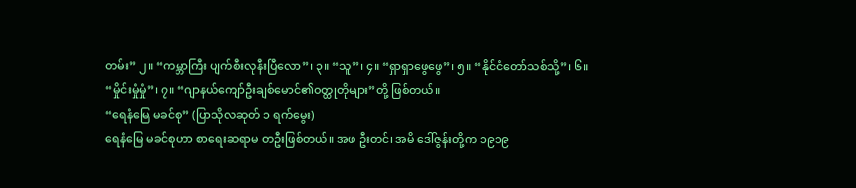တမ်း” ၂။ “ကမ္ဘာကြီး ပျက်စီးလုနီးပြီလော”၊ ၃။ “သူ”၊ ၄။ “ရှာရှာဖွေဖွေ”၊ ၅။ “နိုင်ငံတော်သစ်သို့”၊ ၆။ “မှိုင်းမှုံမှုံ”၊ ၇။ “ဂျာနယ်ကျော်ဦးချစ်မောင်၏ဝတ္ထုတိုများ”တို့ ဖြစ်တယ်။
“ရေနံမြေ မခင်စု” (ပြာသိုလဆုတ် ၁ ရက်မွေး)
ရေနံမြေ မခင်စုဟာ စာရေးဆရာမ တဦးဖြစ်တယ်။ အဖ ဦးတင်၊ အမိ ဒေါ်ဇွန်းတို့က ၁၉၁၉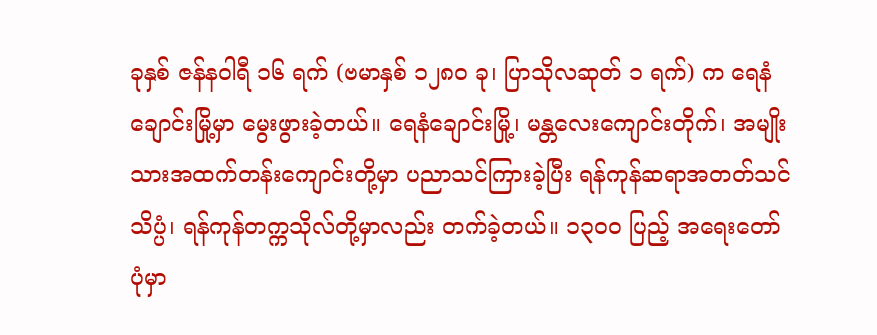ခုနှစ် ဇန်နဝါရီ ၁၆ ရက် (ဗမာနှစ် ၁၂၈ဝ ခု၊ ပြာသိုလဆုတ် ၁ ရက်) က ရေနံချောင်းမြို့မှာ မွေးဖွားခဲ့တယ်။ ရေနံချောင်းမြို့၊ မန္တလေးကျောင်းတိုက်၊ အမျိုးသားအထက်တန်းကျောင်းတို့မှာ ပညာသင်ကြားခဲ့ပြီး ရန်ကုန်ဆရာအတတ်သင်သိပ္ပံ၊ ရန်ကုန်တက္ကသိုလ်တို့မှာလည်း တက်ခဲ့တယ်။ ၁၃၀၀ ပြည့် အရေးတော်ပုံမှာ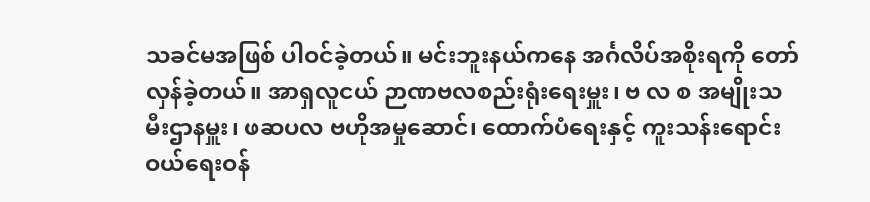သခင်မအဖြစ် ပါဝင်ခဲ့တယ်။ မင်းဘူးနယ်ကနေ အင်္ဂလိပ်အစိုးရကို တော်လှန်ခဲ့တယ်။ အာရှလူငယ် ဉာဏဗလစည်းရုံးရေးမှူး၊ ဗ လ စ အမျိုးသမီးဌာနမှူး၊ ဖဆပလ ဗဟိုအမှုဆောင်၊ ထောက်ပံရေးနှင့် ကူးသန်းရောင်းဝယ်ရေးဝန်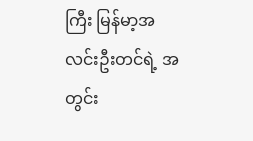ကြီး မြန်မာ့အလင်းဦးတင်ရဲ့ အတွင်း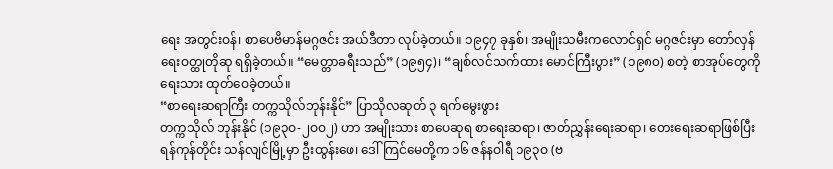ရေး အတွင်းဝန်၊ စာပေဗိမာန်မဂ္ဂဇင်း အယ်ဒီတာ လုပ်ခဲ့တယ်။ ၁၉၄၇ ခုနှစ်၊ အမျိုးသမီးကလောင်ရှင် မဂ္ဂဇင်းမှာ တော်လှန်ရေးဝတ္ထုတိုဆု ရရှိခဲ့တယ်။ “မေတ္တာခရီးသည်” (၁၉၅၄)၊ “ချစ်လင်သက်ထား မောင်ကြီးပွား” (၁၉၈၀) စတဲ့ စာအုပ်တွေကို ရေးသား ထုတ်ဝေခဲ့တယ်။
“စာရေးဆရာကြီး တက္ကသိုလ်ဘုန်းနိုင်” ပြာသိုလဆုတ် ၃ ရက်မွေးဖွား
တက္ကသိုလ် ဘုန်းနိုင် (၁၉၃ဝ-၂ဝဝ၂) ဟာ အမျိုးသား စာပေဆုရ စာရေးဆရာ၊ ဇာတ်ညွှန်းရေးဆရာ၊ တေးရေးဆရာဖြစ်ပြီး ရန်ကုန်တိုင်း သန်လျင်မြို့မှာ ဦးထွန်းဖေ၊ ဒေါ်ကြင်မေတို့က ၁၆ ဇန်နဝါရီ ၁၉၃ဝ (ဗ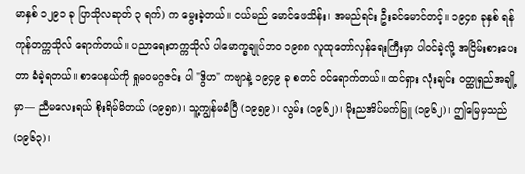မာနှစ် ၁၂၉၁ ခု ပြာသိုလဆုတ် ၃ ရက်) က မွေးခဲ့တယ်။ ငယ်မည် မောင်ဖေသိန်း၊ အမည်ရင်း ဦးခင်မောင်တင့်။ ၁၉၄၈ ခုနှစ် ရန်ကုန်တက္ကသိုလ် ရောက်တယ်။ ပညာရေးတက္ကသိုလ် ပါမောက္ခချုပ်ဘဝ ၁၉၈၈ လူထုတော်လှန်ရေးကြီးမှာ ပါဝင်ခဲ့လို့ အငြိမ်းစားပေးတာ ခံခဲ့ရတယ်။ စာပေနယ်ကို ရှုမဝမဂ္ဂဇင်း ပါ "ဒွိဟ" ကဗျာနဲ့ ၁၉၄၉ ခု စတင် ဝင်ရောက်တယ်။ ထင်ရှား လုံးချင်း ဝတ္ထုရှည်အချို့မှာ— ညီမလေးရယ် စိုးရိမ်မိတယ် (၁၉၅၈)၊ သူ့ကျွန်မခံပြီ (၁၉၅၉)၊ လွမ်း (၁၉၆၂)၊ မိုးညအိပ်မက်မြူ (၁၉၆၂)၊ ဤမြေမှသည် (၁၉၆၃)၊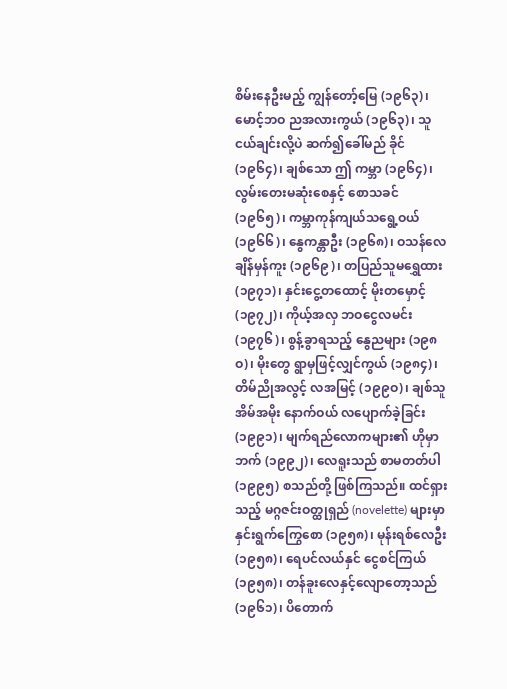စိမ်းနေဦးမည့် ကျွန်တော့်မြေ (၁၉၆၃)၊ မောင့်ဘဝ ညအလားကွယ် (၁၉၆၃)၊ သူငယ်ချင်းလို့ပဲ ဆက်၍ခေါ်မည် ခိုင် (၁၉၆၄)၊ ချစ်သော ဤ ကမ္ဘာ (၁၉၆၄)၊ လွမ်းတေးမဆုံးစေနှင့် စောသခင် (၁၉၆၅)၊ ကမ္ဘာကုန်ကျယ်သရွေ့ဝယ် (၁၉၆၆)၊ နွေကန္တာဦး (၁၉၆၈)၊ ဝသန်လေချိန်မှန်ကူး (၁၉၆၉)၊ တပြည်သူမရွှေထား (၁၉၇၁)၊ နှင်းငွေ့တထောင့် မိုးတမှောင့် (၁၉၇၂)၊ ကိုယ့်အလှ ဘဝငွေလမင်း (၁၉၇၆)၊ စွန့်ခွာရသည့် နွေညများ (၁၉၈ဝ)၊ မိုးတွေ ရွာမှဖြင့်လျှင်ကွယ် (၁၉၈၄)၊ တိမ်ညိုအလွင့် လအမြင့် (၁၉၉ဝ)၊ ချစ်သူအိမ်အမိုး နောက်ဝယ် လပျောက်ခဲ့ခြင်း (၁၉၉၁)၊ မျက်ရည်လောကများ၏ ဟိုမှာဘက် (၁၉၉၂)၊ လေရူးသည် စာမတတ်ပါ (၁၉၉၅) စသည်တို့ ဖြစ်ကြသည်။ ထင်ရှားသည့် မဂ္ဂဇင်းဝတ္ထုရှည် (novelette) များမှာ နှင်းရွက်ကြွေစော (၁၉၅၈)၊ မုန်းရစ်လေဦး (၁၉၅၈)၊ ရေပင်လယ်နှင် ငွေစင်ကြယ် (၁၉၅၈)၊ တန်ခူးလေနှင့်လျောတော့သည် (၁၉၆၁)၊ ပိတောက်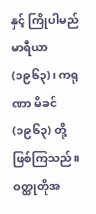နှင့် ကြိုပါမည် မာရီယာ (၁၉၆၃)၊ ကရုဏာ မိခင် (၁၉၆၃) တို့ ဖြစ်ကြသည်။ ဝတ္ထုတိုအ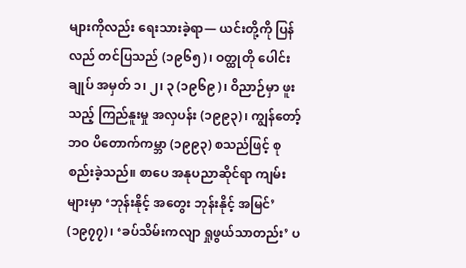များကိုလည်း ရေးသားခဲ့ရာ— ယင်းတို့ကို ပြန်လည် တင်ပြသည် (၁၉၆၅)၊ ဝတ္ထုတို ပေါင်းချုပ် အမှတ် ၁၊ ၂၊ ၃ (၁၉၆၉)၊ ဝိညာဉ်မှာ ဖူးသည့် ကြည်နူးမှု အလှပန်း (၁၉၉၃)၊ ကျွန်တော့်ဘဝ ပိတောက်ကမ္ဘာ (၁၉၉၃) စသည်ဖြင့် စုစည်းခဲ့သည်။ စာပေ အနုပညာဆိုင်ရာ ကျမ်းများမှာ ‘ဘုန်းနိုင့် အတွေး ဘုန်းနိုင့် အမြင်’ (၁၉၇၇)၊ ‘ခပ်သိမ်းကလျာ ရှုဖွယ်သာတည်း’ ပ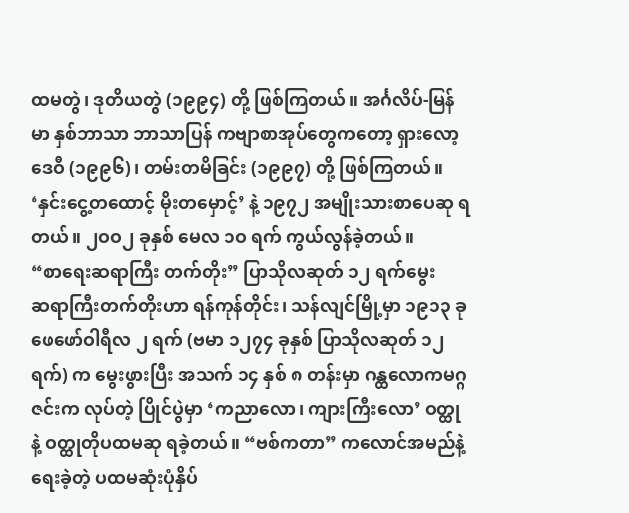ထမတွဲ၊ ဒုတိယတွဲ (၁၉၉၄) တို့ ဖြစ်ကြတယ်။ အင်္ဂလိပ်-မြန်မာ နှစ်ဘာသာ ဘာသာပြန် ကဗျာစာအုပ်တွေကတော့ ရှားလော့ဒေဝီ (၁၉၉၆)၊ တမ်းတမိခြင်း (၁၉၉၇) တို့ ဖြစ်ကြတယ်။ ‘နှင်းငွေ့တထောင့် မိုးတမှောင့်’ နဲ့ ၁၉၇၂ အမျိုးသားစာပေဆု ရတယ်။ ၂ဝဝ၂ ခုနှစ် မေလ ၁ဝ ရက် ကွယ်လွန်ခဲ့တယ်။
“စာရေးဆရာကြီး တက်တိုး” ပြာသိုလဆုတ် ၁၂ ရက်မွေး
ဆရာကြီးတက်တိုးဟာ ရန်ကုန်တိုင်း၊ သန်လျင်မြို့မှာ ၁၉၁၃ ခု ဖေဖော်ဝါရီလ ၂ ရက် (ဗမာ ၁၂၇၄ ခုနှစ် ပြာသိုလဆုတ် ၁၂ ရက်) က မွေးဖွားပြီး အသက် ၁၄ နှစ် ၈ တန်းမှာ ဂန္ထလောကမဂ္ဂဇင်းက လုပ်တဲ့ ပြိုင်ပွဲမှာ ‘ကညာလော၊ ကျားကြီးလော’ ဝတ္ထုနဲ့ ဝတ္ထုတိုပထမဆု ရခဲ့တယ်။ “ဗစ်ကတာ” ကလောင်အမည်နဲ့ ရေးခဲ့တဲ့ ပထမဆုံးပုံနှိပ်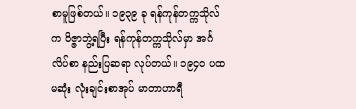စာမူဖြစ်တယ်။ ၁၉၃၉ ခု ရန်ကုန်တက္ကသိုလ်က ဝိဇ္ဇာဘွဲ့ရပြီး ရန်ကုန်တက္ကသိုလ်မှာ အင်္ဂလိပ်စာ နည်းပြဆရာ လုပ်တယ်။ ၁၉၄၀ ပထမဆုံး လုံးချင်းစာအုပ် မာတာဟာရီ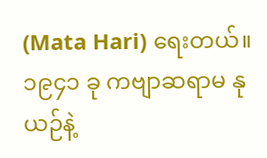(Mata Hari) ရေးတယ်။ ၁၉၄၁ ခု ကဗျာဆရာမ နုယဉ်နဲ့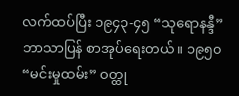လက်ထပ်ပြီး ၁၉၄၃-၄၅ “သုရောနန္ဒီ” ဘာသာပြန် စာအုပ်ရေးတယ်။ ၁၉၅၀ “မင်းမှုထမ်း” ဝတ္ထု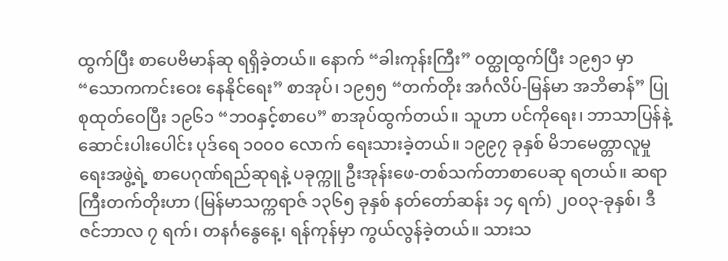ထွက်ပြီး စာပေဗိမာန်ဆု ရရှိခဲ့တယ်။ နောက် “ခါးကုန်းကြီး” ဝတ္ထုထွက်ပြီး ၁၉၅၁ မှာ “သောကကင်းဝေး နေနိုင်ရေး” စာအုပ်၊ ၁၉၅၅ “တက်တိုး အင်္ဂလိပ်-မြန်မာ အဘိဓာန်” ပြုစုထုတ်ဝေပြီး ၁၉၆၁ “ဘဝနှင့်စာပေ” စာအုပ်ထွက်တယ်။ သူဟာ ပင်ကိုရေး၊ ဘာသာပြန်နဲ့ ဆောင်းပါးပေါင်း ပုဒ်ရေ ၁၀၀၀ လောက် ရေးသားခဲ့တယ်။ ၁၉၉၇ ခုနှစ် မိဘမေတ္တာလူမှုရေးအဖွဲ့ရဲ့ စာပေဂုဏ်ရည်ဆုရနဲ့ ပခုက္ကူ ဦးအုန်းဖေ-တစ်သက်တာစာပေဆု ရတယ်။ ဆရာကြီးတက်တိုးဟာ (မြန်မာသက္ကရာဇ် ၁၃၆၅ ခုနှစ် နတ်တော်ဆန်း ၁၄ ရက်) ၂၀၀၃-ခုနှစ်၊ ဒီဇင်ဘာလ ၇ ရက်၊ တနင်္ဂနွေနေ့၊ ရန်ကုန်မှာ ကွယ်လွန်ခဲ့တယ်။ သားသ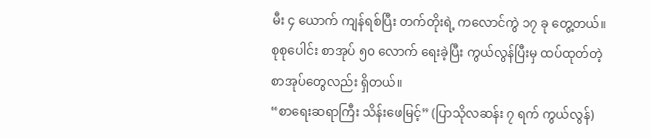မီး ၄ ယောက် ကျန်ရစ်ပြီး တက်တိုးရဲ့ ကလောင်ကွဲ ၁၇ ခု တွေ့တယ်။ စုစုပေါင်း စာအုပ် ၅၀ လောက် ရေးခဲ့ပြီး ကွယ်လွန်ပြီးမှ ထပ်ထုတ်တဲ့ စာအုပ်တွေလည်း ရှိတယ်။
“စာရေးဆရာကြီး သိန်းဖေမြင့်” (ပြာသိုလဆန်း ၇ ရက် ကွယ်လွန်)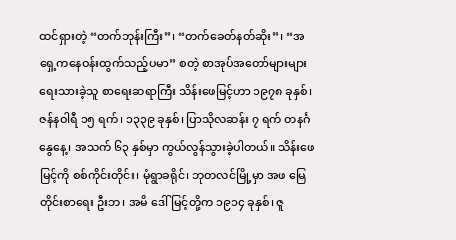ထင်ရှားတဲ့ “တက်ဘုန်းကြီး”၊ “တက်ခေတ်နတ်ဆိုး”၊ “အရှေ့ကနေဝန်းထွက်သည့်ပမာ” စတဲ့ စာအုပ်အတော်များများ ရေးသားခဲ့သူ စာရေးဆရာကြီး သိန်းဖေမြင့်ဟာ ၁၉၇၈ ခုနှစ်၊ ဇန်နဝါရီ ၁၅ ရက်၊ ၁၃၃၉ ခုနှစ်၊ ပြာသိုလဆန်း ၇ ရက် တနင်္ဂနွေနေ့၊ အသက် ၆၃ နှစ်မှာ ကွယ်လွန်သွားခဲ့ပါတယ်။ သိန်းဖေမြင့်ကို စစ်ကိုင်းတိုင်း၊ မုံရွာခရိုင်၊ ဘုတလင်မြို့မှာ အဖ မြေတိုင်းစာရေး ဦးဘ၊ အမိ ဒေါ်မြင့်တို့က ၁၉၁၄ ခုနှစ်၊ ဇူ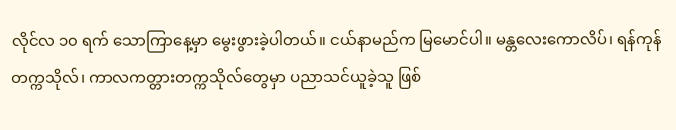လိုင်လ ၁၀ ရက် သောကြာနေ့မှာ မွေးဖွားခဲ့ပါတယ်။ ငယ်နာမည်က မြမောင်ပါ။ မန္တလေးကောလိပ်၊ ရန်ကုန်တက္ကသိုလ်၊ ကာလကတ္တားတက္ကသိုလ်တွေမှာ ပညာသင်ယူခဲ့သူ ဖြစ်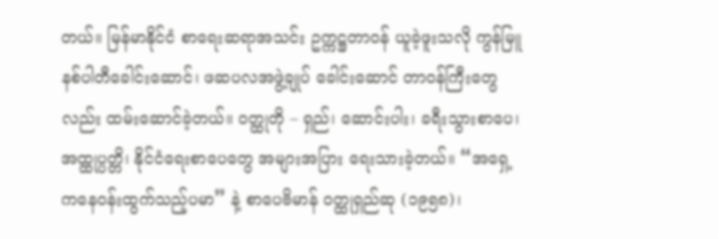တယ်။ မြန်မာနိုင်ငံ စာရေးဆရာအသင်း ဥက္ကဋ္ဌတာဝန် ယူခဲ့ဖူးသလို ကွန်မြူနစ်ပါတီခေါင်းဆောင်၊ ဖဆပလအဖွဲ့ချုပ် ခေါင်းဆောင် တာဝန်ကြီးတွေလည်း ထမ်းဆောင်ခဲ့တယ်။ ဝတ္ထုတို – ရှည်၊ ဆောင်းပါး၊ ခရီးသွားစာပေ၊ အထ္ထုပ္ပတ္တိ၊ နိုင်ငံရေးစာပေတွေ အများအပြား ရေးသားခဲ့တယ်။ “အရှေ့ကနေဝန်းထွက်သည့်ပမာ” နဲ့ စာပေဗိမာန် ဝတ္ထုရှည်ဆု (၁၉၅၈)၊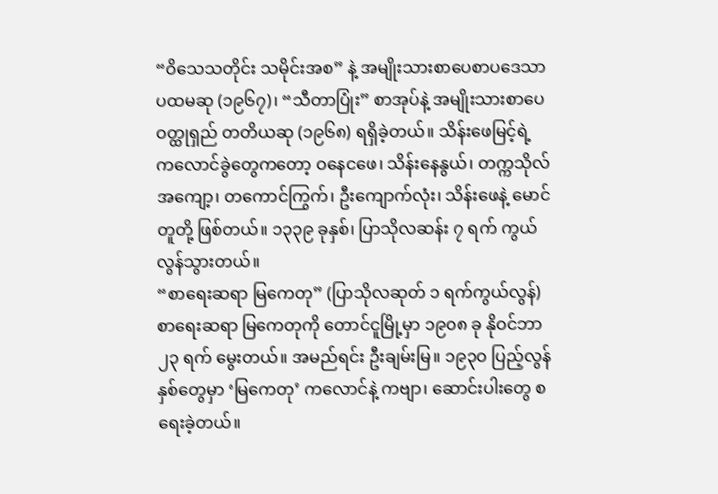“ဝိသေသတိုင်း သမိုင်းအစ” နဲ့ အမျိုးသားစာပေစာပဒေသာပထမဆု (၁၉၆၇)၊ “သီတာပြုံး” စာအုပ်နဲ့ အမျိုးသားစာပေဝတ္ထုရှည် တတိယဆု (၁၉၆၈) ရရှိခဲ့တယ်။ သိန်းဖေမြင့်ရဲ့ ကလောင်ခွဲတွေကတော့ ဝနေငဖေ၊ သိန်းနေနွယ်၊ တက္ကသိုလ်အကျော့၊ တကောင်ကြွက်၊ ဦးကျောက်လုံး၊ သိန်းဖေနဲ့ မောင်တူတို့ ဖြစ်တယ်။ ၁၃၃၉ ခုနှစ်၊ ပြာသိုလဆန်း ၇ ရက် ကွယ်လွန်သွားတယ်။
“စာရေးဆရာ မြကေတု” (ပြာသိုလဆုတ် ၁ ရက်ကွယ်လွန်)
စာရေးဆရာ မြကေတုကို တောင်ငူမြို့မှာ ၁၉၀၈ ခု နိုဝင်ဘာ ၂၃ ရက် မွေးတယ်။ အမည်ရင်း ဦးချမ်းမြ။ ၁၉၃ဝ ပြည့်လွန်နှစ်တွေမှာ ‘မြကေတု’ ကလောင်နဲ့ ကဗျာ၊ ဆောင်းပါးတွေ စရေးခဲ့တယ်။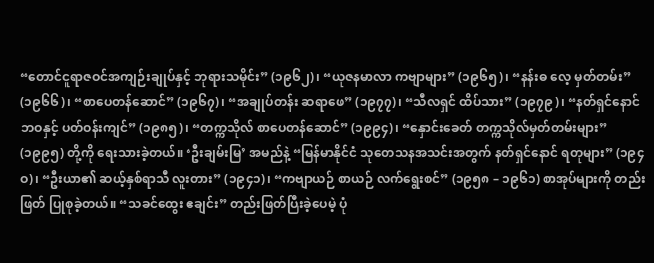“တောင်ငူရာဇဝင်အကျဉ်းချုပ်နှင့် ဘုရားသမိုင်း” (၁၉၆၂)၊ “ယုဇနမာလာ ကဗျာများ” (၁၉၆၅)၊ “နန်းဓ လေ့ မှတ်တမ်း” (၁၉၆၆)၊ “စာပေတန်ဆောင်” (၁၉၆၇)၊ “အချုပ်တန်း ဆရာဖေ” (၁၉၇၇)၊ “သီလရှင် ထိပ်သား” (၁၉၇၉)၊ “နတ်ရှင်နောင် ဘဝနှင့် ပတ်ဝန်းကျင်” (၁၉၈၅)၊ “တက္ကသိုလ် စာပေတန်ဆောင်” (၁၉၉၄)၊ “နှောင်းခေတ် တက္ကသိုလ်မှတ်တမ်းများ” (၁၉၉၅) တို့ကို ရေးသားခဲ့တယ်။ ‘ဦးချမ်းမြ’ အမည်နဲ့ “မြန်မာနိုင်ငံ သုတေသနအသင်းအတွက် နတ်ရှင်နောင် ရတုများ” (၁၉၄ဝ)၊ “ဦးယာ၏ ဆယ့်နှစ်ရာသီ လူးတား” (၁၉၄၁)၊ “ကဗျာယဉ် စာယဉ် လက်ရွေးစင်” (၁၉၅၈ – ၁၉၆၁) စာအုပ်များကို တည်းဖြတ် ပြုစုခဲ့တယ်။ “သခင်ထွေး ဧချင်း” တည်းဖြတ်ပြီးခဲ့ပေမဲ့ ပုံ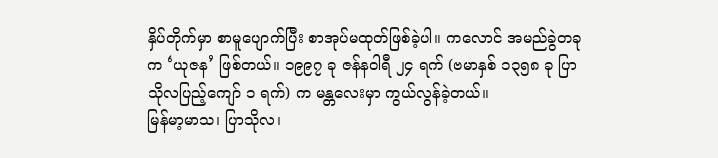နှိပ်တိုက်မှာ စာမူပျောက်ပြီး စာအုပ်မထုတ်ဖြစ်ခဲ့ပါ။ ကလောင် အမည်ခွဲတခုက ‘ယုဇန’ ဖြစ်တယ်။ ၁၉၉၇ ခု ဇန်နဝါရီ ၂၄ ရက် (ဗမာနှစ် ၁၃၅၈ ခု ပြာသိုလပြည့်ကျော် ၁ ရက်) က မန္တလေးမှာ ကွယ်လွန်ခဲ့တယ်။
မြန်မာ့မာသ၊ ပြာသိုလ၊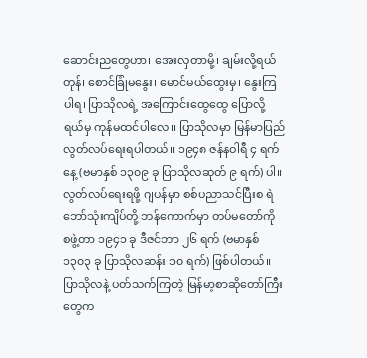ဆောင်းညတွေဟာ၊ အေးလှတာမို့၊ ချမ်းလို့ရယ်တုန်၊ စောင်ခြုံမနွေး၊ မောင်မယ်ထွေးမှ၊ နွေးကြပါရ၊ ပြာသိုလရဲ့ အကြောင်းထွေထွေ ပြောလို့ရယ်မှ ကုန်မထင်ပါလေ။ ပြာသိုလမှာ မြန်မာပြည် လွတ်လပ်ရေးရပါတယ်။ ၁၉၄၈ ဇန်နဝါရီ ၄ ရက်နေ့ (ဗမာနှစ် ၁၃၀၉ ခု ပြာသိုလဆုတ် ၉ ရက်) ပါ။ လွတ်လပ်ရေးရဖို့ ဂျပန်မှာ စစ်ပညာသင်ပြီးစ ရဲဘော်သုံးကျိပ်တို့ ဘန်ကောက်မှာ တပ်မတော်ကို စဖွဲ့တာ ၁၉၄၁ ခု ဒီဇင်ဘာ ၂၆ ရက် (ဗမာနှစ် ၁၃၀၃ ခု ပြာသိုလဆန်း ၁၀ ရက်) ဖြစ်ပါတယ်။ ပြာသိုလနဲ့ ပတ်သက်ကြတဲ့ မြန်မာ့စာဆိုတော်ကြီးတွေက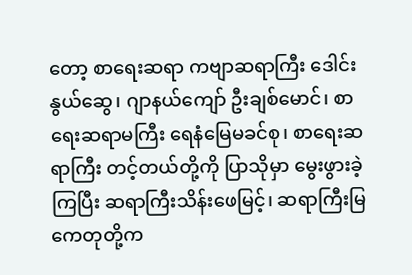တော့ စာရေးဆရာ ကဗျာဆရာကြီး ဒေါင်းနွယ်ဆွေ၊ ဂျာနယ်ကျော် ဦးချစ်မောင်၊ စာရေးဆရာမကြီး ရေနံမြေမခင်စု၊ စာရေးဆရာကြီး တင့်တယ်တို့ကို ပြာသိုမှာ မွေးဖွားခဲ့ကြပြီး ဆရာကြီးသိန်းဖေမြင့်၊ ဆရာကြီးမြကေတုတို့က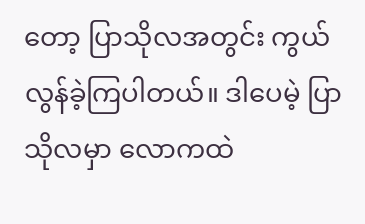တော့ ပြာသိုလအတွင်း ကွယ်လွန်ခဲ့ကြပါတယ်။ ဒါပေမဲ့ ပြာသိုလမှာ လောကထဲ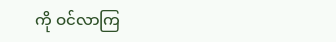ကို ဝင်လာကြ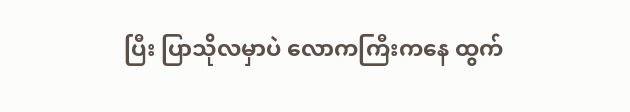ပြီး ပြာသိုလမှာပဲ လောကကြီးကနေ ထွက်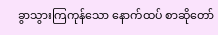ခွာသွားကြကုန်သော နောက်ထပ် စာဆိုတော်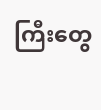ကြီးတွေ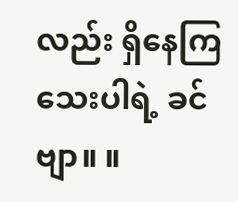လည်း ရှိနေကြသေးပါရဲ့ ခင်ဗျာ။ ။